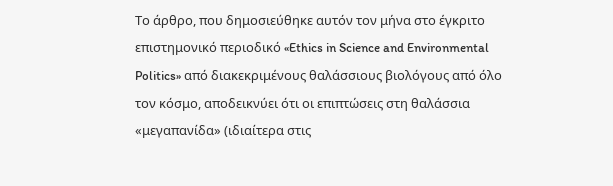Το άρθρο, που δημοσιεύθηκε αυτόν τον μήνα στο έγκριτο επιστημονικό περιοδικό «Ethics in Science and Environmental Politics» από διακεκριμένους θαλάσσιους βιολόγους από όλο τον κόσμο, αποδεικνύει ότι οι επιπτώσεις στη θαλάσσια «μεγαπανίδα» (ιδιαίτερα στις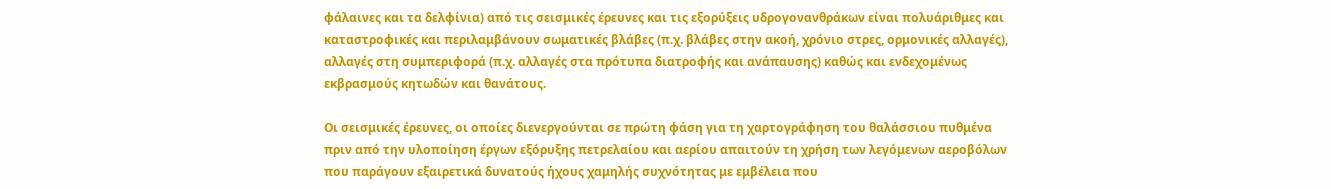φάλαινες και τα δελφίνια) από τις σεισμικές έρευνες και τις εξορύξεις υδρογονανθράκων είναι πολυάριθμες και καταστροφικές και περιλαμβάνουν σωματικές βλάβες (π.χ. βλάβες στην ακοή, χρόνιο στρες, ορμονικές αλλαγές), αλλαγές στη συμπεριφορά (π.χ. αλλαγές στα πρότυπα διατροφής και ανάπαυσης) καθώς και ενδεχομένως εκβρασμούς κητωδών και θανάτους.

Οι σεισμικές έρευνες, οι οποίες διενεργούνται σε πρώτη φάση για τη χαρτογράφηση του θαλάσσιου πυθμένα πριν από την υλοποίηση έργων εξόρυξης πετρελαίου και αερίου απαιτούν τη χρήση των λεγόμενων αεροβόλων που παράγουν εξαιρετικά δυνατούς ήχους χαμηλής συχνότητας με εμβέλεια που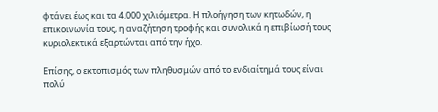φτάνει έως και τα 4.000 χιλιόμετρα. Η πλοήγηση των κητωδών, η επικοινωνία τους, η αναζήτηση τροφής και συνολικά η επιβίωσή τους κυριολεκτικά εξαρτώνται από την ήχο.

Επίσης, ο εκτοπισμός των πληθυσμών από το ενδιαίτημά τους είναι πολύ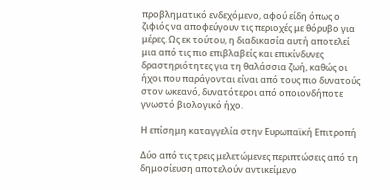προβληματικό ενδεχόμενο, αφού είδη όπως ο ζιφιός να αποφεύγουν τις περιοχές με θόρυβο για μέρες. Ως εκ τούτου, η διαδικασία αυτή αποτελεί μια από τις πιο επιβλαβείς και επικίνδυνες δραστηριότητες για τη θαλάσσια ζωή, καθώς οι ήχοι που παράγονται είναι από τους πιο δυνατούς στον ωκεανό, δυνατότεροι από οποιονδήποτε γνωστό βιολογικό ήχο.

Η επίσημη καταγγελία στην Ευρωπαϊκή Επιτροπή

Δύο από τις τρεις μελετώμενες περιπτώσεις από τη δημοσίευση αποτελούν αντικείμενο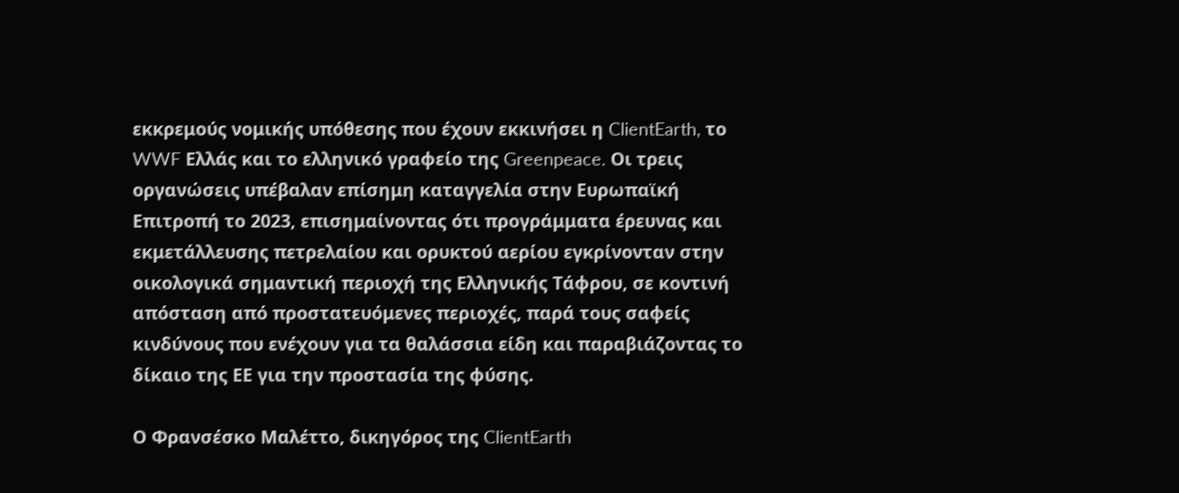εκκρεμούς νομικής υπόθεσης που έχουν εκκινήσει η ClientEarth, το WWF Ελλάς και το ελληνικό γραφείο της Greenpeace. Οι τρεις οργανώσεις υπέβαλαν επίσημη καταγγελία στην Ευρωπαϊκή Επιτροπή το 2023, επισημαίνοντας ότι προγράμματα έρευνας και εκμετάλλευσης πετρελαίου και ορυκτού αερίου εγκρίνονταν στην οικολογικά σημαντική περιοχή της Ελληνικής Τάφρου, σε κοντινή απόσταση από προστατευόμενες περιοχές, παρά τους σαφείς κινδύνους που ενέχουν για τα θαλάσσια είδη και παραβιάζοντας το δίκαιο της ΕΕ για την προστασία της φύσης.

Ο Φρανσέσκο Μαλέττο, δικηγόρος της ClientEarth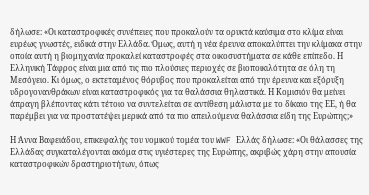δήλωσε: «Οι καταστροφικές συνέπειες που προκαλούν τα ορυκτά καύσιμα στο κλίμα είναι ευρέως γνωστές, ειδικά στην Ελλάδα. Όμως, αυτή η νέα έρευνα αποκαλύπτει την κλίμακα στην οποία αυτή η βιομηχανία προκαλεί καταστροφές στα οικοσυστήματα σε κάθε επίπεδο. Η Ελληνική Τάφρος είναι μια από τις πιο πλούσιες περιοχές σε βιοποικιλότητα σε όλη τη Μεσόγειο. Κι όμως, ο εκτεταμένος θόρυβος που προκαλείται από την έρευνα και εξόρυξη υδρογονανθράκων είναι καταστροφικός για τα θαλάσσια θηλαστικά. Η Κομισιόν θα μείνει άπραγη βλέποντας κάτι τέτοιο να συντελείται σε αντίθεση μάλιστα με το δίκαιο της ΕΕ, ή θα παρέμβει για να προστατέψει μερικά από τα πιο απειλούμενα θαλάσσια είδη της Ευρώπης;»

Η Άννα Βαφειάδου, επικεφαλής του νομικού τομέα του WWF Ελλάς δήλωσε: «Οι θάλασσες της Ελλάδας συγκαταλέγονται ακόμα στις υγιέστερες της Ευρώπης, ακριβώς χάρη στην απουσία καταστροφικών δραστηριοτήτων, όπως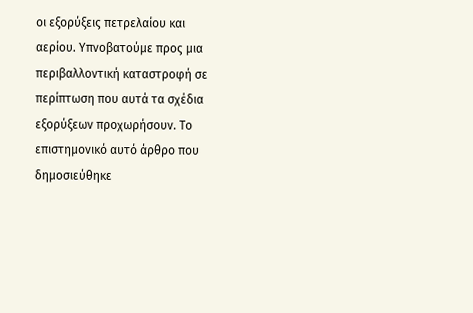οι εξορύξεις πετρελαίου και αερίου. Υπνοβατούμε προς μια περιβαλλοντική καταστροφή σε περίπτωση που αυτά τα σχέδια εξορύξεων προχωρήσουν. Το επιστημονικό αυτό άρθρο που δημοσιεύθηκε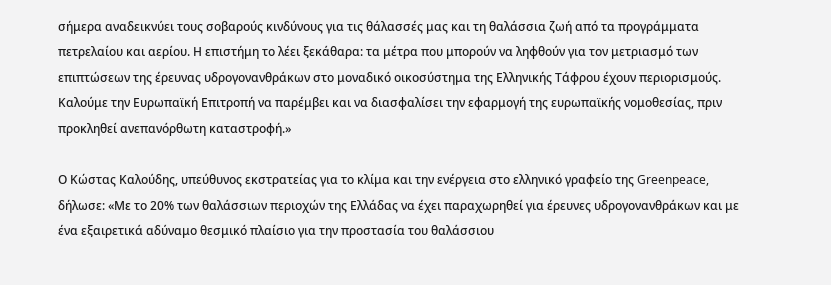σήμερα αναδεικνύει τους σοβαρούς κινδύνους για τις θάλασσές μας και τη θαλάσσια ζωή από τα προγράμματα πετρελαίου και αερίου. Η επιστήμη το λέει ξεκάθαρα: τα μέτρα που μπορούν να ληφθούν για τον μετριασμό των επιπτώσεων της έρευνας υδρογονανθράκων στο μοναδικό οικοσύστημα της Ελληνικής Τάφρου έχουν περιορισμούς. Καλούμε την Ευρωπαϊκή Επιτροπή να παρέμβει και να διασφαλίσει την εφαρμογή της ευρωπαϊκής νομοθεσίας, πριν προκληθεί ανεπανόρθωτη καταστροφή.»

Ο Κώστας Καλούδης, υπεύθυνος εκστρατείας για το κλίμα και την ενέργεια στο ελληνικό γραφείο της Greenpeace, δήλωσε: «Με το 20% των θαλάσσιων περιοχών της Ελλάδας να έχει παραχωρηθεί για έρευνες υδρογονανθράκων και με ένα εξαιρετικά αδύναμο θεσμικό πλαίσιο για την προστασία του θαλάσσιου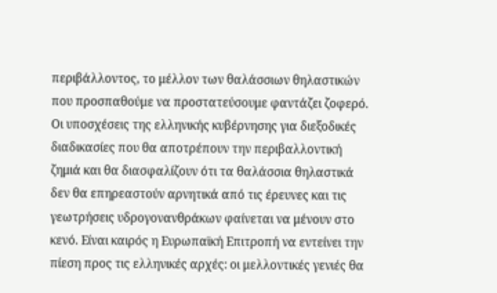περιβάλλοντος, το μέλλον των θαλάσσιων θηλαστικών που προσπαθούμε να προστατεύσουμε φαντάζει ζοφερό. Οι υποσχέσεις της ελληνικής κυβέρνησης για διεξοδικές διαδικασίες που θα αποτρέπουν την περιβαλλοντική ζημιά και θα διασφαλίζουν ότι τα θαλάσσια θηλαστικά δεν θα επηρεαστούν αρνητικά από τις έρευνες και τις γεωτρήσεις υδρογονανθράκων φαίνεται να μένουν στο κενό. Είναι καιρός η Ευρωπαϊκή Επιτροπή να εντείνει την πίεση προς τις ελληνικές αρχές: οι μελλοντικές γενιές θα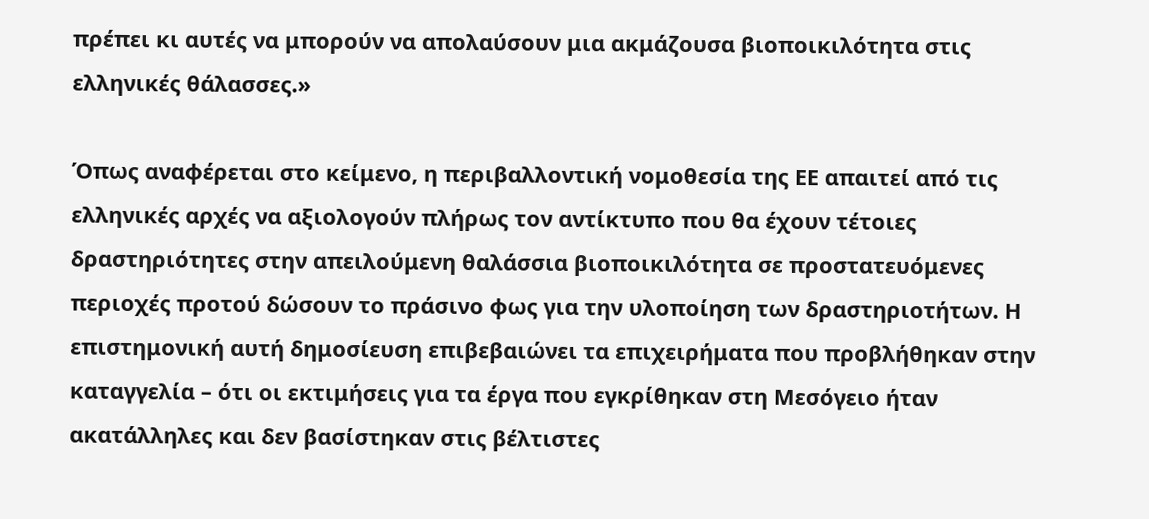πρέπει κι αυτές να μπορούν να απολαύσουν μια ακμάζουσα βιοποικιλότητα στις ελληνικές θάλασσες.»

Όπως αναφέρεται στο κείμενο, η περιβαλλοντική νομοθεσία της ΕΕ απαιτεί από τις ελληνικές αρχές να αξιολογούν πλήρως τον αντίκτυπο που θα έχουν τέτοιες δραστηριότητες στην απειλούμενη θαλάσσια βιοποικιλότητα σε προστατευόμενες περιοχές προτού δώσουν το πράσινο φως για την υλοποίηση των δραστηριοτήτων. Η επιστημονική αυτή δημοσίευση επιβεβαιώνει τα επιχειρήματα που προβλήθηκαν στην καταγγελία – ότι οι εκτιμήσεις για τα έργα που εγκρίθηκαν στη Μεσόγειο ήταν ακατάλληλες και δεν βασίστηκαν στις βέλτιστες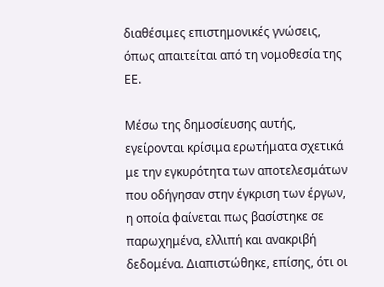διαθέσιμες επιστημονικές γνώσεις, όπως απαιτείται από τη νομοθεσία της ΕΕ.

Μέσω της δημοσίευσης αυτής, εγείρονται κρίσιμα ερωτήματα σχετικά με την εγκυρότητα των αποτελεσμάτων που οδήγησαν στην έγκριση των έργων, η οποία φαίνεται πως βασίστηκε σε παρωχημένα, ελλιπή και ανακριβή δεδομένα. Διαπιστώθηκε, επίσης, ότι οι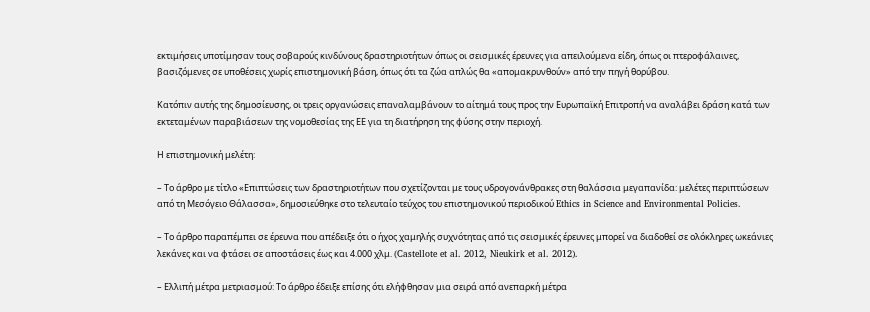εκτιμήσεις υποτίμησαν τους σοβαρούς κινδύνους δραστηριοτήτων όπως οι σεισμικές έρευνες για απειλούμενα είδη, όπως οι πτεροφάλαινες, βασιζόμενες σε υποθέσεις χωρίς επιστημονική βάση, όπως ότι τα ζώα απλώς θα «απομακρυνθούν» από την πηγή θορύβου.

Κατόπιν αυτής της δημοσίευσης, οι τρεις οργανώσεις επαναλαμβάνουν το αίτημά τους προς την Ευρωπαϊκή Επιτροπή να αναλάβει δράση κατά των εκτεταμένων παραβιάσεων της νομοθεσίας της ΕΕ για τη διατήρηση της φύσης στην περιοχή.

Η επιστημονική μελέτη:

– Το άρθρο με τίτλο «Επιπτώσεις των δραστηριοτήτων που σχετίζονται με τους υδρογονάνθρακες στη θαλάσσια μεγαπανίδα: μελέτες περιπτώσεων από τη Μεσόγειο Θάλασσα», δημοσιεύθηκε στο τελευταίο τεύχος του επιστημονικού περιοδικού Ethics in Science and Environmental Policies.

– Το άρθρο παραπέμπει σε έρευνα που απέδειξε ότι ο ήχος χαμηλής συχνότητας από τις σεισμικές έρευνες μπορεί να διαδοθεί σε ολόκληρες ωκεάνιες λεκάνες και να φτάσει σε αποστάσεις έως και 4.000 χλμ. (Castellote et al. 2012, Nieukirk et al. 2012).

– Ελλιπή μέτρα μετριασμού: Το άρθρο έδειξε επίσης ότι ελήφθησαν μια σειρά από ανεπαρκή μέτρα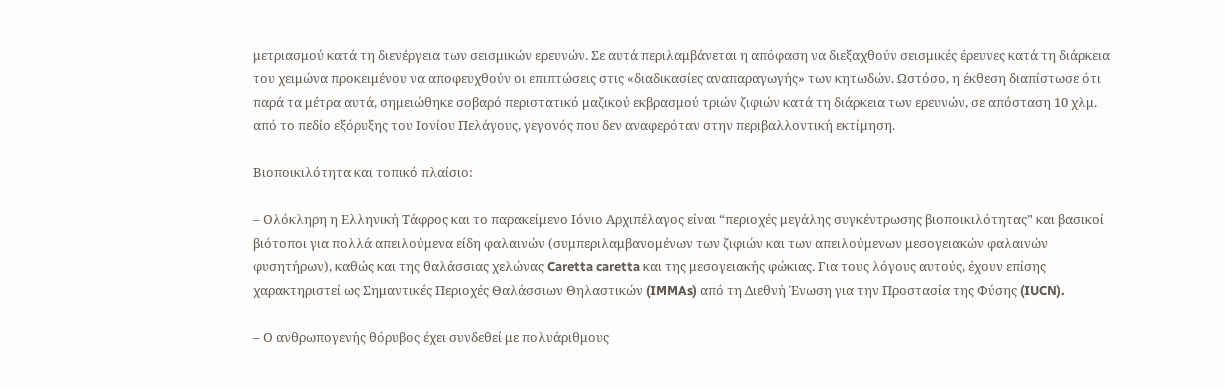μετριασμού κατά τη διενέργεια των σεισμικών ερευνών. Σε αυτά περιλαμβάνεται η απόφαση να διεξαχθούν σεισμικές έρευνες κατά τη διάρκεια του χειμώνα προκειμένου να αποφευχθούν οι επιπτώσεις στις «διαδικασίες αναπαραγωγής» των κητωδών. Ωστόσο, η έκθεση διαπίστωσε ότι παρά τα μέτρα αυτά, σημειώθηκε σοβαρό περιστατικό μαζικού εκβρασμού τριών ζιφιών κατά τη διάρκεια των ερευνών, σε απόσταση 10 χλμ. από το πεδίο εξόρυξης του Ιονίου Πελάγους, γεγονός που δεν αναφερόταν στην περιβαλλοντική εκτίμηση.

Βιοποικιλότητα και τοπικό πλαίσιο:

– Ολόκληρη η Ελληνική Τάφρος και το παρακείμενο Ιόνιο Αρχιπέλαγος είναι “περιοχές μεγάλης συγκέντρωσης βιοποικιλότητας” και βασικοί βιότοποι για πολλά απειλούμενα είδη φαλαινών (συμπεριλαμβανομένων των ζιφιών και των απειλούμενων μεσογειακών φαλαινών φυσητήρων), καθώς και της θαλάσσιας χελώνας Caretta caretta και της μεσογειακής φώκιας. Για τους λόγους αυτούς, έχουν επίσης χαρακτηριστεί ως Σημαντικές Περιοχές Θαλάσσιων Θηλαστικών (IMMAs) από τη Διεθνή Ένωση για την Προστασία της Φύσης (IUCN).

– Ο ανθρωπογενής θόρυβος έχει συνδεθεί με πολυάριθμους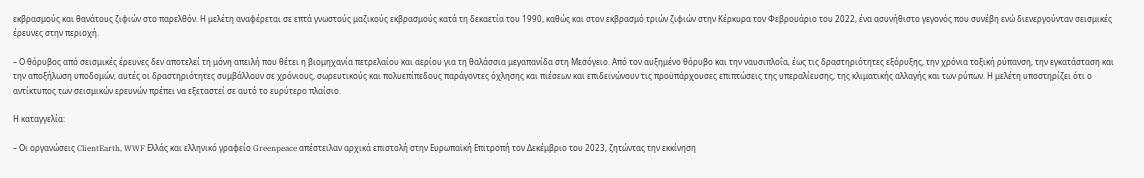εκβρασμούς και θανάτους ζιφιών στο παρελθόν. Η μελέτη αναφέρεται σε επτά γνωστούς μαζικούς εκβρασμούς κατά τη δεκαετία του 1990, καθώς και στον εκβρασμό τριών ζιφιών στην Κέρκυρα τον Φεβρουάριο του 2022, ένα ασυνήθιστο γεγονός που συνέβη ενώ διενεργούνταν σεισμικές έρευνες στην περιοχή.

– Ο θόρυβος από σεισμικές έρευνες δεν αποτελεί τη μόνη απειλή που θέτει η βιομηχανία πετρελαίου και αερίου για τη θαλάσσια μεγαπανίδα στη Μεσόγειο. Από τον αυξημένο θόρυβο και την ναυσιπλοΐα, έως τις δραστηριότητες εξόρυξης, την χρόνια τοξική ρύπανση, την εγκατάσταση και την αποξήλωση υποδομών, αυτές οι δραστηριότητες συμβάλλουν σε χρόνιους, σωρευτικούς και πολυεπίπεδους παράγοντες όχλησης και πιέσεων και επιδεινώνουν τις προϋπάρχουσες επιπτώσεις της υπεραλίευσης, της κλιματικής αλλαγής και των ρύπων. Η μελέτη υποστηρίζει ότι ο αντίκτυπος των σεισμικών ερευνών πρέπει να εξεταστεί σε αυτό το ευρύτερο πλαίσιο.

Η καταγγελία:

– Οι οργανώσεις ClientEarth, WWF Ελλάς και ελληνικό γραφείο Greenpeace απέστειλαν αρχικά επιστολή στην Ευρωπαϊκή Επιτροπή τον Δεκέμβριο του 2023, ζητώντας την εκκίνηση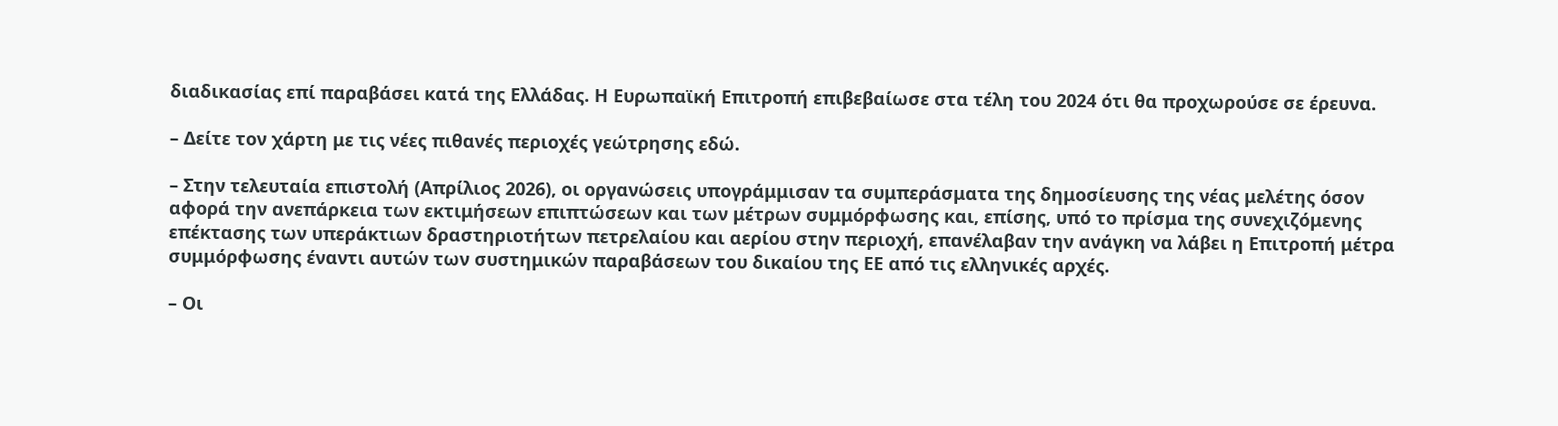διαδικασίας επί παραβάσει κατά της Ελλάδας. Η Ευρωπαϊκή Επιτροπή επιβεβαίωσε στα τέλη του 2024 ότι θα προχωρούσε σε έρευνα.

– Δείτε τον χάρτη με τις νέες πιθανές περιοχές γεώτρησης εδώ.

– Στην τελευταία επιστολή (Απρίλιος 2026), οι οργανώσεις υπογράμμισαν τα συμπεράσματα της δημοσίευσης της νέας μελέτης όσον αφορά την ανεπάρκεια των εκτιμήσεων επιπτώσεων και των μέτρων συμμόρφωσης και, επίσης, υπό το πρίσμα της συνεχιζόμενης επέκτασης των υπεράκτιων δραστηριοτήτων πετρελαίου και αερίου στην περιοχή, επανέλαβαν την ανάγκη να λάβει η Επιτροπή μέτρα συμμόρφωσης έναντι αυτών των συστημικών παραβάσεων του δικαίου της ΕΕ από τις ελληνικές αρχές.

– Οι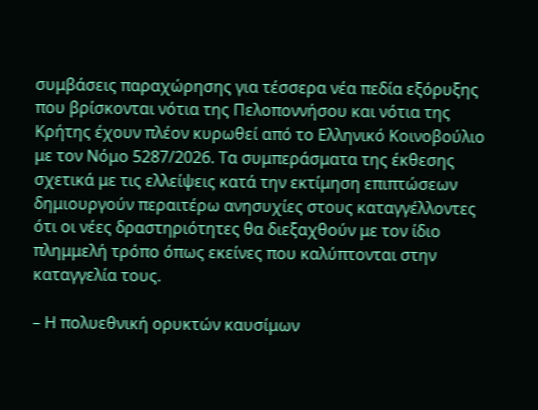συμβάσεις παραχώρησης για τέσσερα νέα πεδία εξόρυξης που βρίσκονται νότια της Πελοποννήσου και νότια της Κρήτης έχουν πλέον κυρωθεί από το Ελληνικό Κοινοβούλιο με τον Νόμο 5287/2026. Τα συμπεράσματα της έκθεσης σχετικά με τις ελλείψεις κατά την εκτίμηση επιπτώσεων δημιουργούν περαιτέρω ανησυχίες στους καταγγέλλοντες ότι οι νέες δραστηριότητες θα διεξαχθούν με τον ίδιο πλημμελή τρόπο όπως εκείνες που καλύπτονται στην καταγγελία τους.

– Η πολυεθνική ορυκτών καυσίμων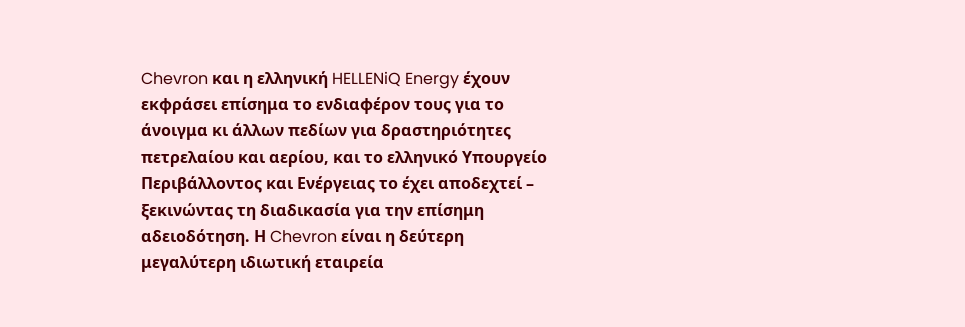Chevron και η ελληνική HELLENiQ Energy έχουν εκφράσει επίσημα το ενδιαφέρον τους για το άνοιγμα κι άλλων πεδίων για δραστηριότητες πετρελαίου και αερίου, και το ελληνικό Υπουργείο Περιβάλλοντος και Ενέργειας το έχει αποδεχτεί – ξεκινώντας τη διαδικασία για την επίσημη αδειοδότηση. Η Chevron είναι η δεύτερη μεγαλύτερη ιδιωτική εταιρεία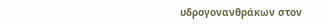υδρογονανθράκων στον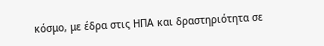κόσμο, με έδρα στις ΗΠΑ και δραστηριότητα σε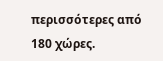περισσότερες από 180 χώρες.